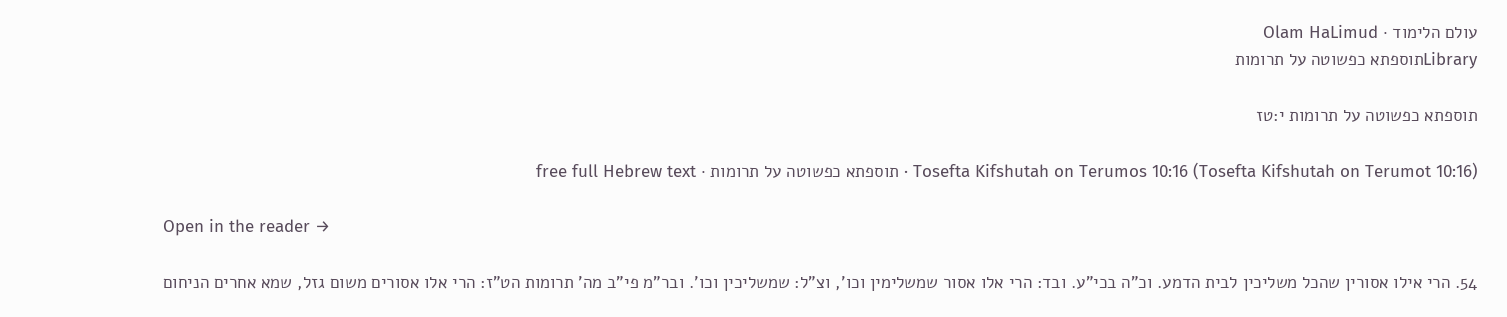עולם הלימוד · Olam HaLimud
Libraryתוספתא כפשוטה על תרומות

תוספתא כפשוטה על תרומות י:טז

Tosefta Kifshutah on Terumos 10:16 (Tosefta Kifshutah on Terumot 10:16) · תוספתא כפשוטה על תרומות · free full Hebrew text

Open in the reader →

54. הרי אילו אסורין שהכל משליכין לבית הדמע. וכ"ה בכי"ע. ובד: הרי אלו אסור שמשלימין וכו', וצ"ל: שמשליכין וכו'. ובר"מ פי"ב מה' תרומות הט"ז: הרי אלו אסורים משום גזל, שמא אחרים הניחום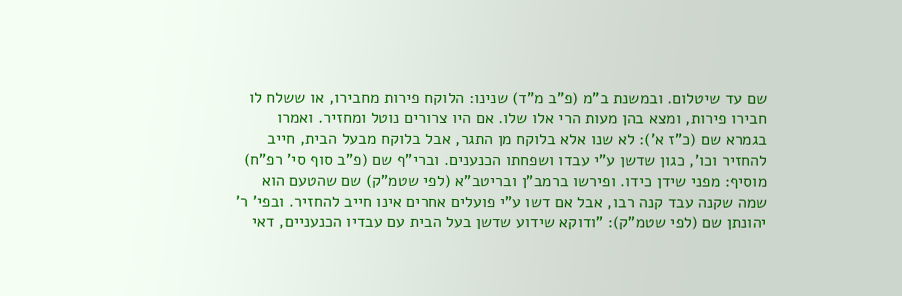שם עד שיטלום. ובמשנת ב"מ (פ"ב מ"ד) שנינו: הלוקח פירות מחבירו, או ששלח לו חבירו פירות, ומצא בהן מעות הרי אלו שלו. אם היו צרורים נוטל ומחזיר. ואמרו בגמרא שם (כ"ז א'): לא שנו אלא בלוקח מן התגר, אבל בלוקח מבעל הבית, חייב להחזיר וכו', כגון שדשן ע"י עבדו ושפחתו הכנענים. וברי"ף שם (פ"ב סוף סי' רפ"ח) מוסיף: מפני שידן כידו. ופירשו ברמב"ן ובריטב"א (לפי שטמ"ק) שם שהטעם הוא שמה שקנה עבד קנה רבו, אבל אם דשו ע"י פועלים אחרים אינו חייב להחזיר. ובפי' ר' יהונתן שם (לפי שטמ"ק): "ודוקא שידוע שדשן בעל הבית עם עבדיו הכנעניים, דאי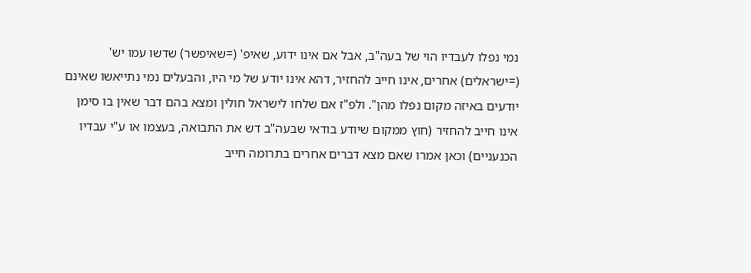נמי נפלו לעבדיו הוי של בעה"ב, אבל אם אינו ידוע, שאיפ' (=שאיפשר) שדשו עמו יש' (=ישראלים) אחרים, אינו חייב להחזיר, דהא אינו יודע של מי היו, והבעלים נמי נתייאשו שאינם יודעים באיזה מקום נפלו מהן". ולפ"ז אם שלחו לישראל חולין ומצא בהם דבר שאין בו סימן אינו חייב להחזיר (חוץ ממקום שיודע בודאי שבעה"ב דש את התבואה, בעצמו או ע"י עבדיו הכנעניים) וכאן אמרו שאם מצא דברים אחרים בתרומה חייב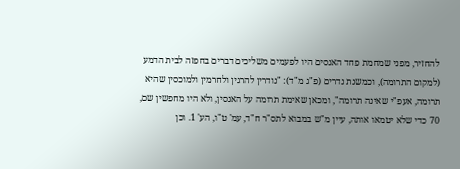להחזיר, מפני שמחמת פחד האנסים היו לפעמים משליכים דברים בחפזה לבית הדמע (למקום התרומה), וכמשנת נדרים (פ"ג מ"ד): "נודרין להרגין ולחרמין ולמוכסין שהיא תרומה, אעפ"י שאינה תרומה", ומכאן שאימת תרומה על האנסין, ולא היו מחפשין שם, 70 כדי שלא יטמאו אותה, עיין מ"ש במבוא לתס"ר ח"ד, עמ' ט"ו, הע' 1. וכן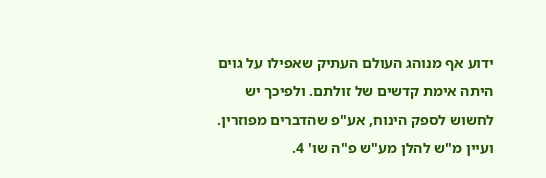ידוע אף מנוהג העולם העתיק שאפילו על גוים היתה אימת קדשים של זולתם. ולפיכך יש לחשוש לספק הינוח, אע"פ שהדברים מפוזרין. ועיין מ"ש להלן מע"ש פ"ה שו' 4.